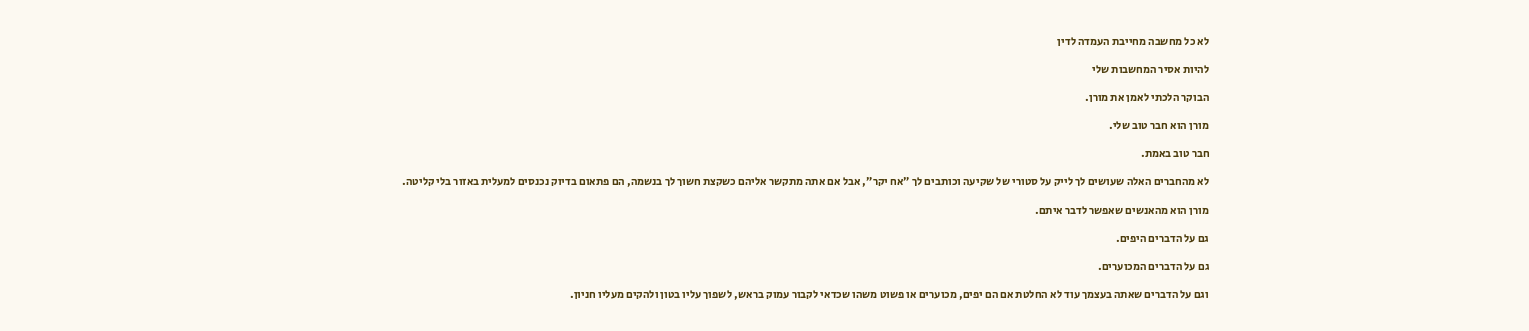לא כל מחשבה מחייבת העמדה לדין

להיות אסיר המחשבות שלי

הבוקר הלכתי לאמן את מורן.

מורן הוא חבר טוב שלי.

חבר טוב באמת.

לא מהחברים האלה שעושים לך לייק על סטורי של שקיעה וכותבים לך ״אח יקר״, אבל אם אתה מתקשר אליהם כשקצת חשוך לך בנשמה, הם פתאום בדיוק נכנסים למעלית באזור בלי קליטה.

מורן הוא מהאנשים שאפשר לדבר איתם.

גם על הדברים היפים.

גם על הדברים המכוערים.

וגם על הדברים שאתה בעצמך עוד לא החלטת אם הם יפים, מכוערים או פשוט משהו שכדאי לקבור עמוק בראש, לשפוך עליו בטון ולהקים מעליו חניון.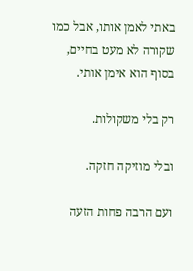באתי לאמן אותו, אבל כמו שקורה לא מעט בחיים, בסוף הוא אימן אותי.

רק בלי משקולות.

ובלי מוזיקה חזקה.

ועם הרבה פחות הזעה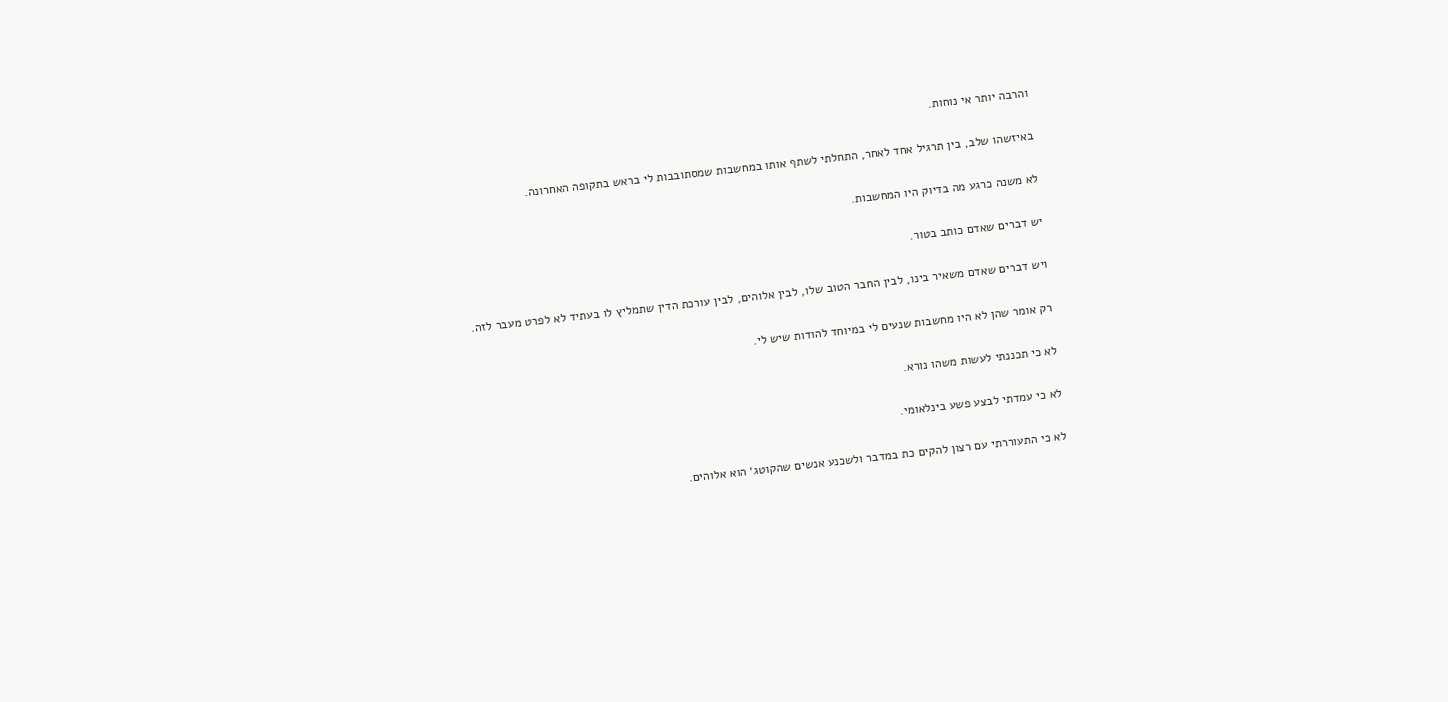והרבה יותר אי נוחות.

באיזשהו שלב, בין תרגיל אחד לאחר, התחלתי לשתף אותו במחשבות שמסתובבות לי בראש בתקופה האחרונה.

לא משנה כרגע מה בדיוק היו המחשבות.

יש דברים שאדם כותב בטור.

ויש דברים שאדם משאיר בינו, לבין החבר הטוב שלו, לבין אלוהים, לבין עורכת הדין שתמליץ לו בעתיד לא לפרט מעבר לזה.

רק אומר שהן לא היו מחשבות שנעים לי במיוחד להודות שיש לי.

לא כי תכננתי לעשות משהו נורא.

לא כי עמדתי לבצע פשע בינלאומי.

לא כי התעוררתי עם רצון להקים כת במדבר ולשכנע אנשים שהקוטג׳ הוא אלוהים.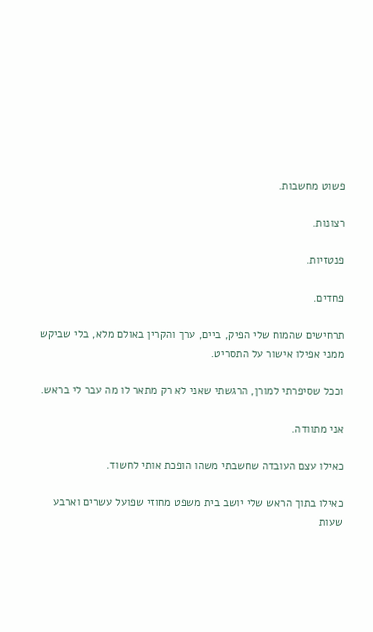פשוט מחשבות.

רצונות.

פנטזיות.

פחדים.

תרחישים שהמוח שלי הפיק, ביים, ערך והקרין באולם מלא, בלי שביקש ממני אפילו אישור על התסריט.

וככל שסיפרתי למורן, הרגשתי שאני לא רק מתאר לו מה עבר לי בראש.

אני מתוודה.

כאילו עצם העובדה שחשבתי משהו הופכת אותי לחשוד.

כאילו בתוך הראש שלי יושב בית משפט מחוזי שפועל עשרים וארבע שעות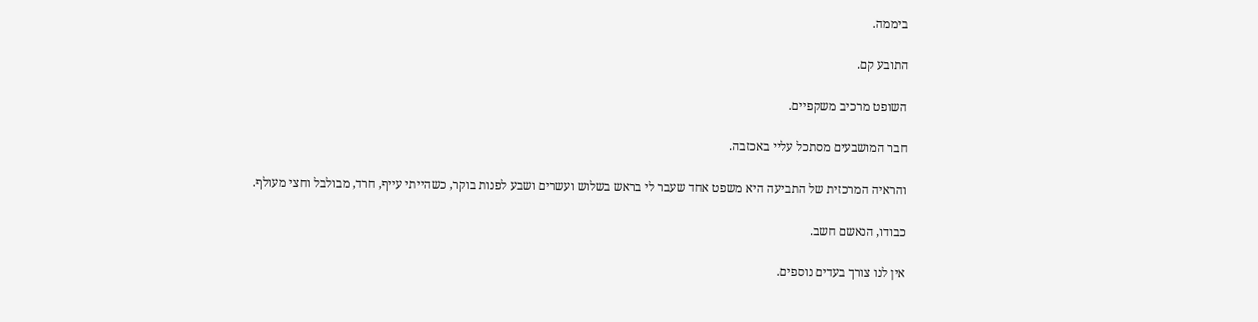ביממה.

התובע קם.

השופט מרכיב משקפיים.

חבר המושבעים מסתכל עליי באכזבה.

והראיה המרכזית של התביעה היא משפט אחד שעבר לי בראש בשלוש ועשרים ושבע לפנות בוקר, כשהייתי עייף, חרד, מבולבל וחצי מעולף.

כבודו, הנאשם חשב.

אין לנו צורך בעדים נוספים.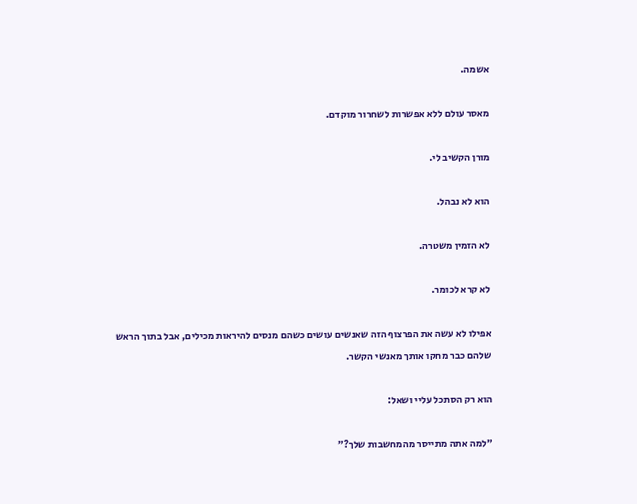אשמה.

מאסר עולם ללא אפשרות לשחרור מוקדם.

מורן הקשיב לי.

הוא לא נבהל.

לא הזמין משטרה.

לא קרא לכומר.

אפילו לא עשה את הפרצוף הזה שאנשים עושים כשהם מנסים להיראות מכילים, אבל בתוך הראש שלהם כבר מחקו אותך מאנשי הקשר.

הוא רק הסתכל עליי ושאל:

״למה אתה מתייסר מהמחשבות שלך?״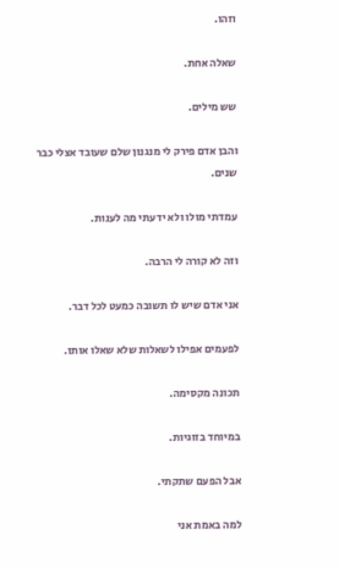וזהו.

שאלה אחת.

שש מילים.

והבן אדם פירק לי מנגנון שלם שעובד אצלי כבר שנים.

עמדתי מולו ולא ידעתי מה לענות.

וזה לא קורה לי הרבה.

אני אדם שיש לו תשובה כמעט לכל דבר.

לפעמים אפילו לשאלות שלא שאלו אותו.

תכונה מקסימה.

במיוחד בזוגיות.

אבל הפעם שתקתי.

למה באמת אני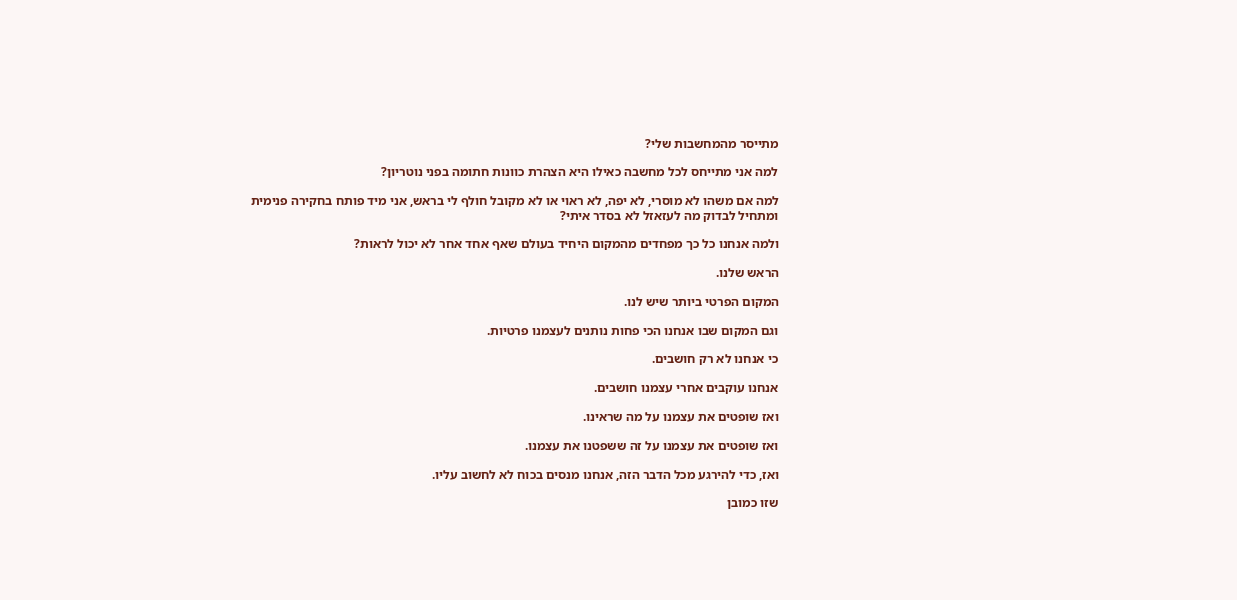מתייסר מהמחשבות שלי?

למה אני מתייחס לכל מחשבה כאילו היא הצהרת כוונות חתומה בפני נוטריון?

למה אם משהו לא מוסרי, לא יפה, לא ראוי או לא מקובל חולף לי בראש, אני מיד פותח בחקירה פנימית ומתחיל לבדוק מה לעזאזל לא בסדר איתי?

ולמה אנחנו כל כך מפחדים מהמקום היחיד בעולם שאף אחד אחר לא יכול לראות?

הראש שלנו.

המקום הפרטי ביותר שיש לנו.

וגם המקום שבו אנחנו הכי פחות נותנים לעצמנו פרטיות.

כי אנחנו לא רק חושבים.

אנחנו עוקבים אחרי עצמנו חושבים.

ואז שופטים את עצמנו על מה שראינו.

ואז שופטים את עצמנו על זה ששפטנו את עצמנו.

ואז, כדי להירגע מכל הדבר הזה, אנחנו מנסים בכוח לא לחשוב עליו.

שזו כמובן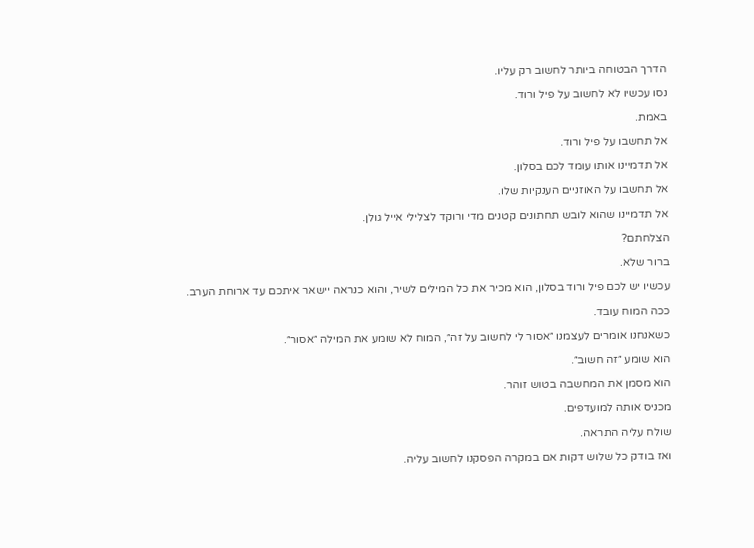הדרך הבטוחה ביותר לחשוב רק עליו.

נסו עכשיו לא לחשוב על פיל ורוד.

באמת.

אל תחשבו על פיל ורוד.

אל תדמיינו אותו עומד לכם בסלון.

אל תחשבו על האוזניים הענקיות שלו.

אל תדמיינו שהוא לובש תחתונים קטנים מדי ורוקד לצלילי אייל גולן.

הצלחתם?

ברור שלא.

עכשיו יש לכם פיל ורוד בסלון, הוא מכיר את כל המילים לשיר, והוא כנראה יישאר איתכם עד ארוחת הערב.

ככה המוח עובד.

כשאנחנו אומרים לעצמנו ״אסור לי לחשוב על זה״, המוח לא שומע את המילה ״אסור״.

הוא שומע ״זה חשוב״.

הוא מסמן את המחשבה בטוש זוהר.

מכניס אותה למועדפים.

שולח עליה התראה.

ואז בודק כל שלוש דקות אם במקרה הפסקנו לחשוב עליה.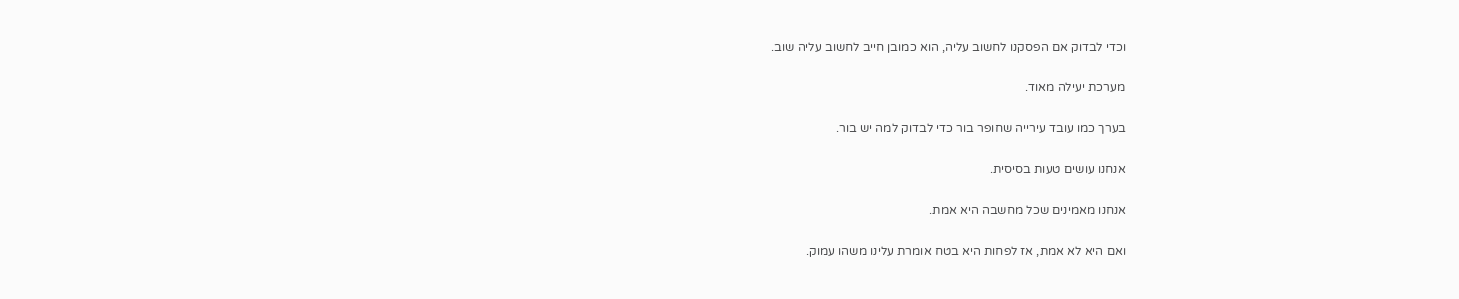וכדי לבדוק אם הפסקנו לחשוב עליה, הוא כמובן חייב לחשוב עליה שוב.

מערכת יעילה מאוד.

בערך כמו עובד עירייה שחופר בור כדי לבדוק למה יש בור.

אנחנו עושים טעות בסיסית.

אנחנו מאמינים שכל מחשבה היא אמת.

ואם היא לא אמת, אז לפחות היא בטח אומרת עלינו משהו עמוק.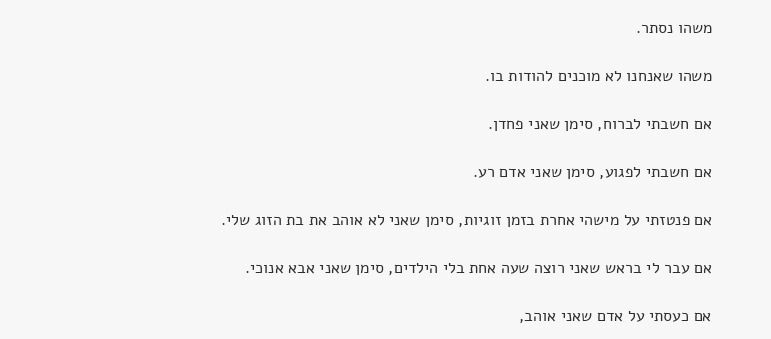משהו נסתר.

משהו שאנחנו לא מוכנים להודות בו.

אם חשבתי לברוח, סימן שאני פחדן.

אם חשבתי לפגוע, סימן שאני אדם רע.

אם פנטזתי על מישהי אחרת בזמן זוגיות, סימן שאני לא אוהב את בת הזוג שלי.

אם עבר לי בראש שאני רוצה שעה אחת בלי הילדים, סימן שאני אבא אנוכי.

אם כעסתי על אדם שאני אוהב,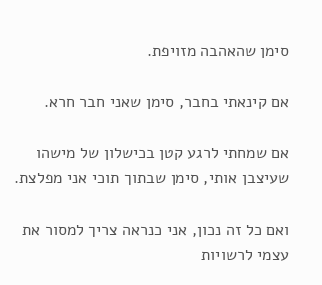סימן שהאהבה מזויפת.

אם קינאתי בחבר, סימן שאני חבר חרא.

אם שמחתי לרגע קטן בכישלון של מישהו שעיצבן אותי, סימן שבתוך תוכי אני מפלצת.

ואם כל זה נכון, אני כנראה צריך למסור את עצמי לרשויות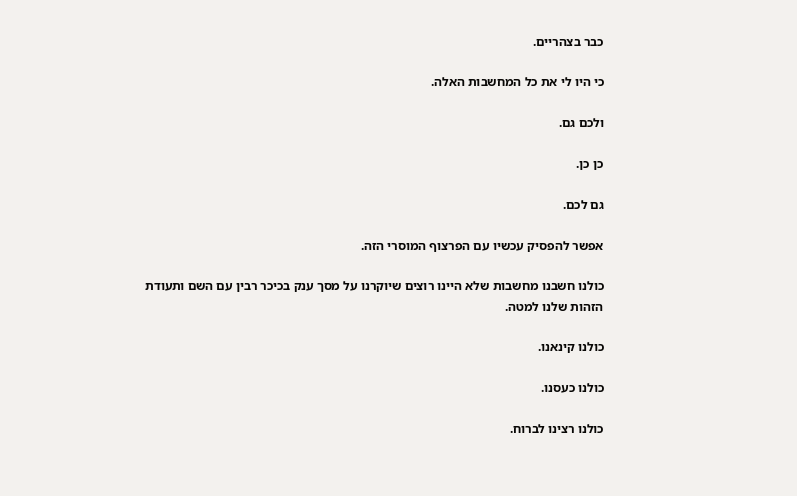כבר בצהריים.

כי היו לי את כל המחשבות האלה.

ולכם גם.

כן כן.

גם לכם.

אפשר להפסיק עכשיו עם הפרצוף המוסרי הזה.

כולנו חשבנו מחשבות שלא היינו רוצים שיוקרנו על מסך ענק בכיכר רבין עם השם ותעודת הזהות שלנו למטה.

כולנו קינאנו.

כולנו כעסנו.

כולנו רצינו לברוח.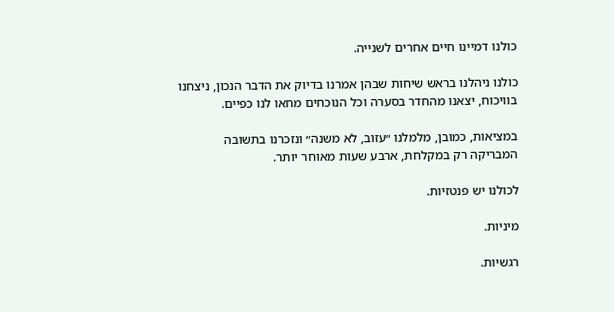כולנו דמיינו חיים אחרים לשנייה.

כולנו ניהלנו בראש שיחות שבהן אמרנו בדיוק את הדבר הנכון, ניצחנו בוויכוח, יצאנו מהחדר בסערה וכל הנוכחים מחאו לנו כפיים.

במציאות, כמובן, מלמלנו ״עזוב, לא משנה״ ונזכרנו בתשובה המבריקה רק במקלחת, ארבע שעות מאוחר יותר.

לכולנו יש פנטזיות.

מיניות.

רגשיות.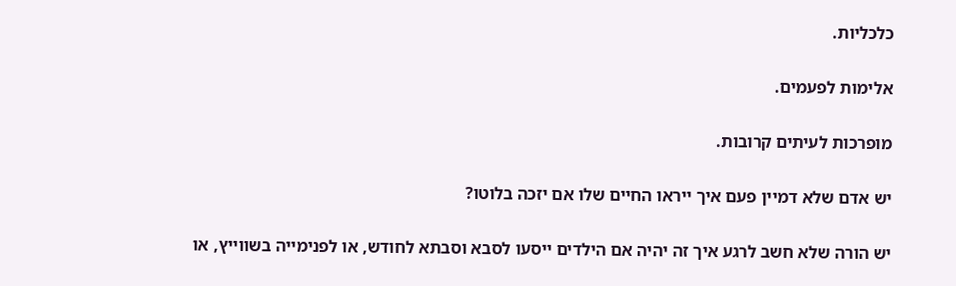כלכליות.

אלימות לפעמים.

מופרכות לעיתים קרובות.

יש אדם שלא דמיין פעם איך ייראו החיים שלו אם יזכה בלוטו?

יש הורה שלא חשב לרגע איך זה יהיה אם הילדים ייסעו לסבא וסבתא לחודש, או לפנימייה בשווייץ, או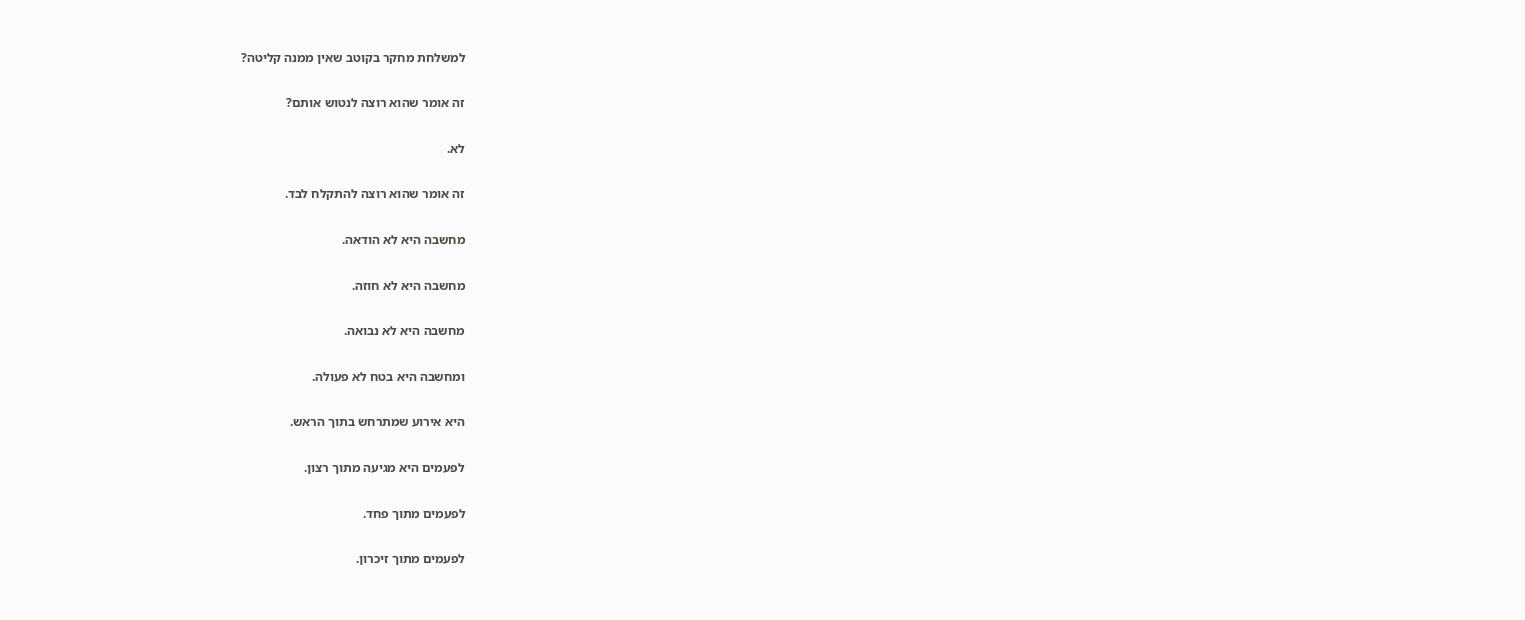למשלחת מחקר בקוטב שאין ממנה קליטה?

זה אומר שהוא רוצה לנטוש אותם?

לא.

זה אומר שהוא רוצה להתקלח לבד.

מחשבה היא לא הודאה.

מחשבה היא לא חוזה.

מחשבה היא לא נבואה.

ומחשבה היא בטח לא פעולה.

היא אירוע שמתרחש בתוך הראש.

לפעמים היא מגיעה מתוך רצון.

לפעמים מתוך פחד.

לפעמים מתוך זיכרון.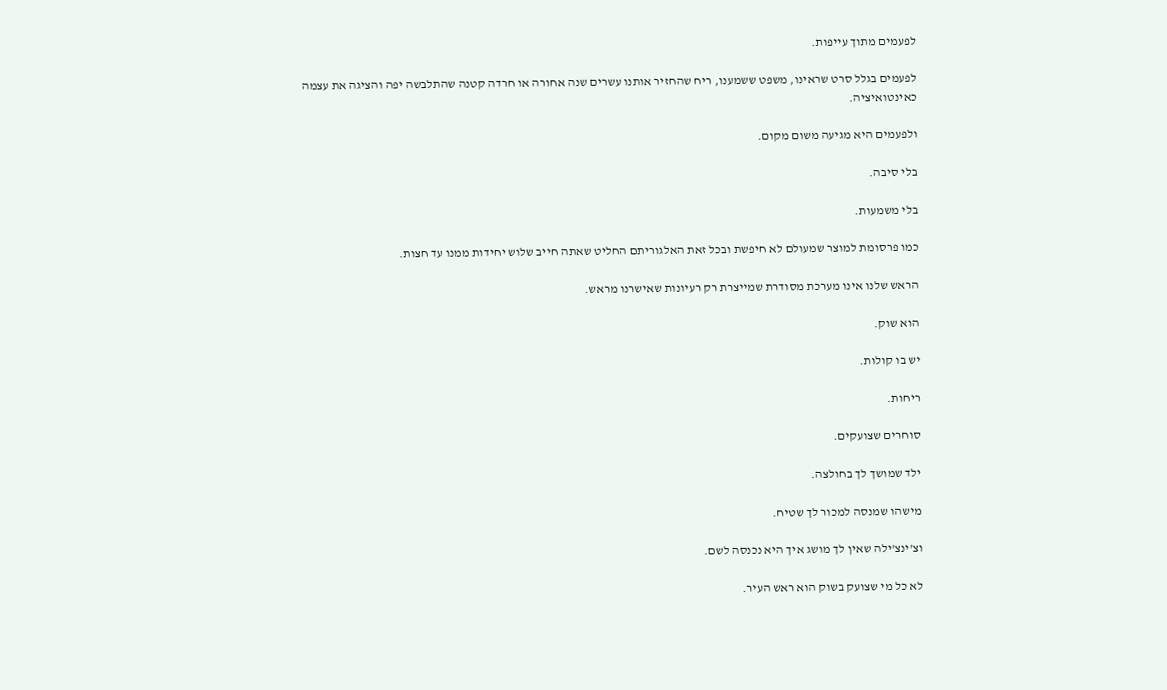לפעמים מתוך עייפות.

לפעמים בגלל סרט שראינו, משפט ששמענו, ריח שהחזיר אותנו עשרים שנה אחורה או חרדה קטנה שהתלבשה יפה והציגה את עצמה כאינטואיציה.

ולפעמים היא מגיעה משום מקום.

בלי סיבה.

בלי משמעות.

כמו פרסומת למוצר שמעולם לא חיפשת ובכל זאת האלגוריתם החליט שאתה חייב שלוש יחידות ממנו עד חצות.

הראש שלנו אינו מערכת מסודרת שמייצרת רק רעיונות שאישרנו מראש.

הוא שוק.

יש בו קולות.

ריחות.

סוחרים שצועקים.

ילד שמושך לך בחולצה.

מישהו שמנסה למכור לך שטיח.

וצ'ינצ'ילה שאין לך מושג איך היא נכנסה לשם.

לא כל מי שצועק בשוק הוא ראש העיר.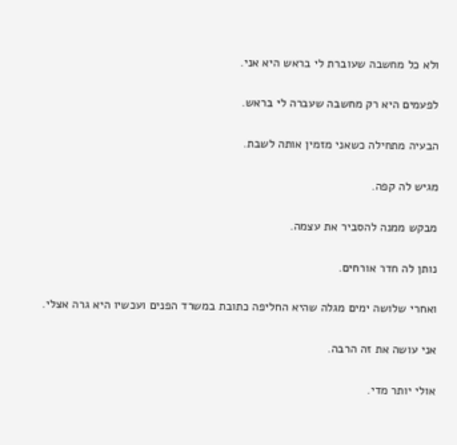ולא כל מחשבה שעוברת לי בראש היא אני.

לפעמים היא רק מחשבה שעברה לי בראש.

הבעיה מתחילה כשאני מזמין אותה לשבת.

מגיש לה קפה.

מבקש ממנה להסביר את עצמה.

נותן לה חדר אורחים.

ואחרי שלושה ימים מגלה שהיא החליפה כתובת במשרד הפנים ועכשיו היא גרה אצלי.

אני עושה את זה הרבה.

אולי יותר מדי.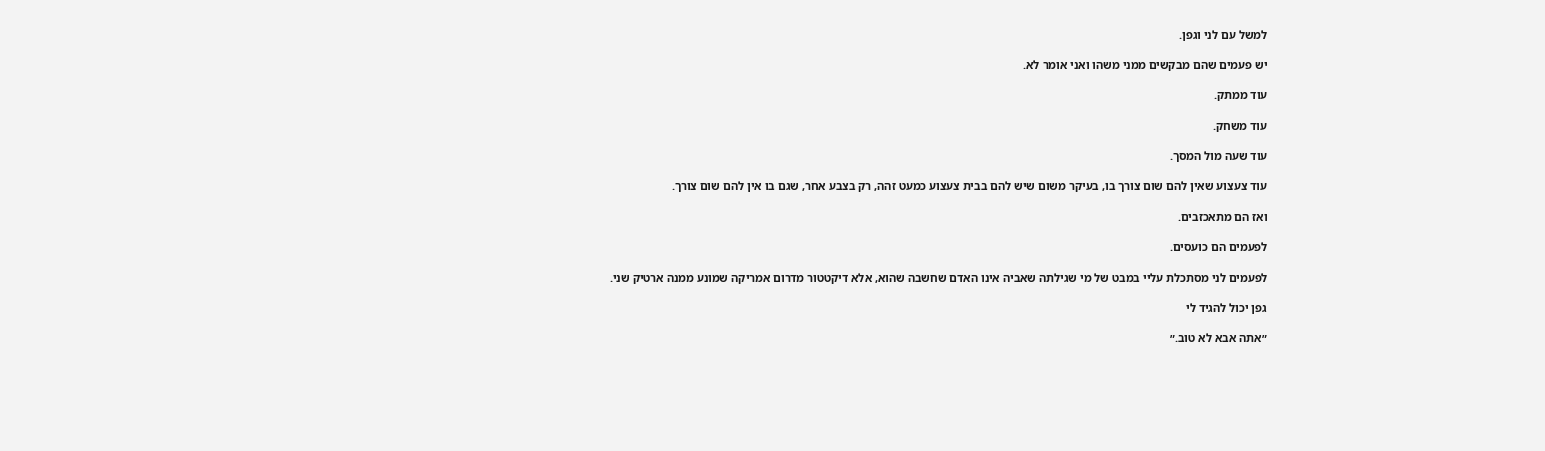למשל עם לני וגפן.

יש פעמים שהם מבקשים ממני משהו ואני אומר לא.

עוד ממתק.

עוד משחק.

עוד שעה מול המסך.

עוד צעצוע שאין להם שום צורך בו, בעיקר משום שיש להם בבית צעצוע כמעט זהה, רק בצבע אחר, שגם בו אין להם שום צורך.

ואז הם מתאכזבים.

לפעמים הם כועסים.

לפעמים לני מסתכלת עליי במבט של מי שגילתה שאביה אינו האדם שחשבה שהוא, אלא דיקטטור מדרום אמריקה שמונע ממנה ארטיק שני.

גפן יכול להגיד לי

״אתה אבא לא טוב.״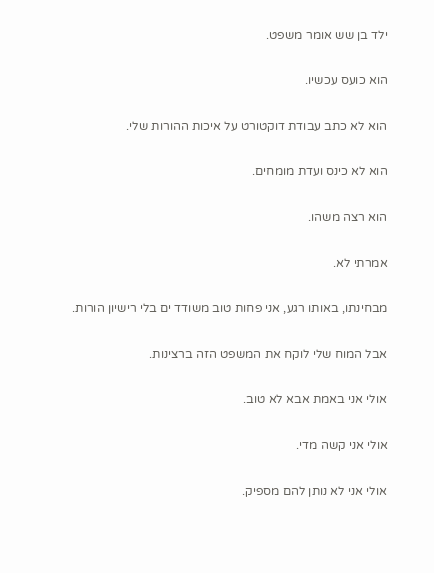ילד בן שש אומר משפט.

הוא כועס עכשיו.

הוא לא כתב עבודת דוקטורט על איכות ההורות שלי.

הוא לא כינס ועדת מומחים.

הוא רצה משהו.

אמרתי לא.

מבחינתו, באותו רגע, אני פחות טוב משודד ים בלי רישיון הורות.

אבל המוח שלי לוקח את המשפט הזה ברצינות.

אולי אני באמת אבא לא טוב.

אולי אני קשה מדי.

אולי אני לא נותן להם מספיק.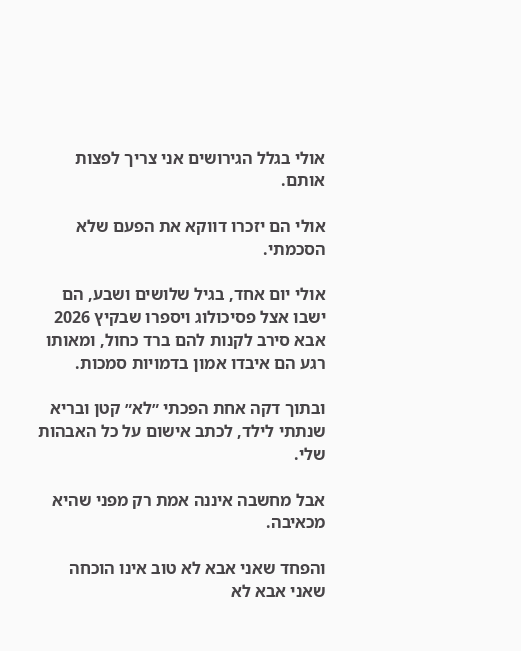אולי בגלל הגירושים אני צריך לפצות אותם.

אולי הם יזכרו דווקא את הפעם שלא הסכמתי.

אולי יום אחד, בגיל שלושים ושבע, הם ישבו אצל פסיכולוג ויספרו שבקיץ 2026 אבא סירב לקנות להם ברד כחול, ומאותו רגע הם איבדו אמון בדמויות סמכות.

ובתוך דקה אחת הפכתי ״לא״ קטן ובריא שנתתי לילד, לכתב אישום על כל האבהות שלי.

אבל מחשבה איננה אמת רק מפני שהיא מכאיבה.

והפחד שאני אבא לא טוב אינו הוכחה שאני אבא לא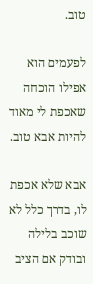טוב.

לפעמים הוא אפילו הוכחה שאכפת לי מאוד להיות אבא טוב.

אבא שלא אכפת לו, בדרך כלל לא שוכב בלילה ובודק אם הציב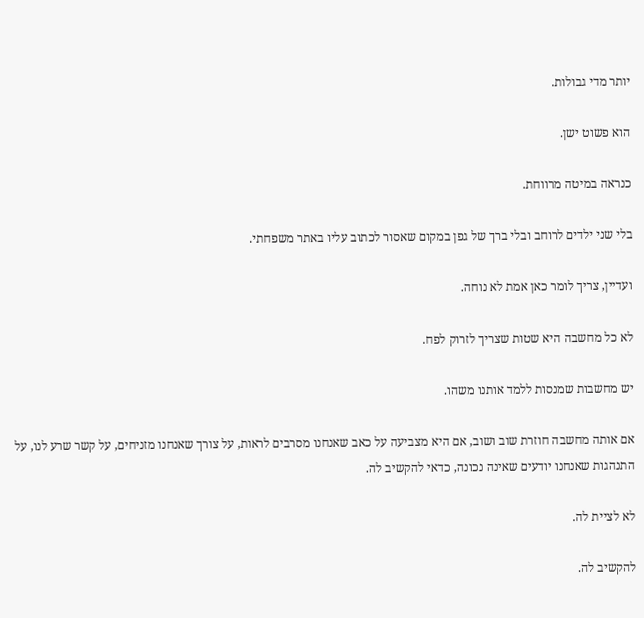יותר מדי גבולות.

הוא פשוט ישן.

כנראה במיטה מרווחת.

בלי שני ילדים לרוחב ובלי ברך של גפן במקום שאסור לכתוב עליו באתר משפחתי.

ועדיין, צריך לומר כאן אמת לא נוחה.

לא כל מחשבה היא שטות שצריך לזרוק לפח.

יש מחשבות שמנסות ללמד אותנו משהו.

אם אותה מחשבה חוזרת שוב ושוב, אם היא מצביעה על כאב שאנחנו מסרבים לראות, על צורך שאנחנו מזניחים, על קשר שרע לנו, על התנהגות שאנחנו יודעים שאינה נכונה, כדאי להקשיב לה.

לא לציית לה.

להקשיב לה.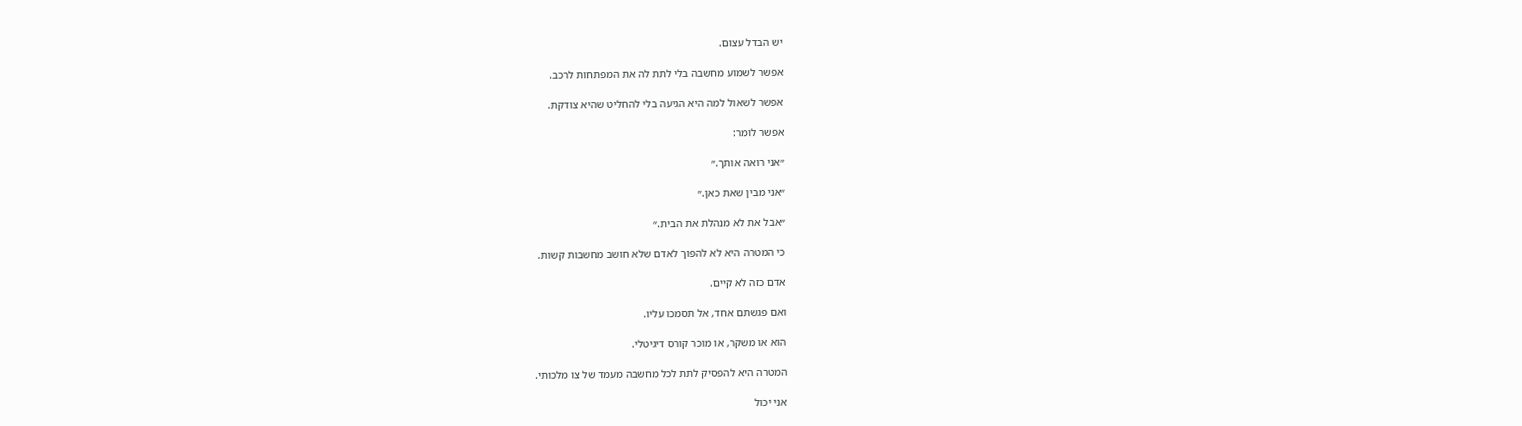יש הבדל עצום.

אפשר לשמוע מחשבה בלי לתת לה את המפתחות לרכב.

אפשר לשאול למה היא הגיעה בלי להחליט שהיא צודקת.

אפשר לומר:

״אני רואה אותך.״

״אני מבין שאת כאן.״

״אבל את לא מנהלת את הבית.״

כי המטרה היא לא להפוך לאדם שלא חושב מחשבות קשות.

אדם כזה לא קיים.

ואם פגשתם אחד, אל תסמכו עליו.

הוא או משקר, או מוכר קורס דיגיטלי.

המטרה היא להפסיק לתת לכל מחשבה מעמד של צו מלכותי.

אני יכול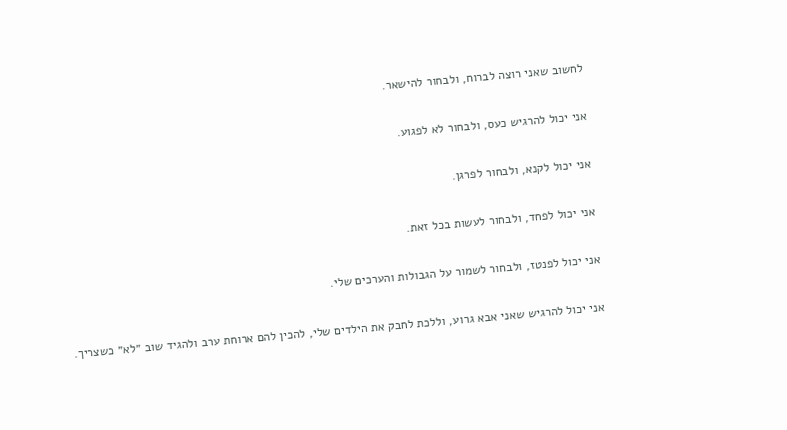לחשוב שאני רוצה לברוח, ולבחור להישאר.

אני יכול להרגיש כעס, ולבחור לא לפגוע.

אני יכול לקנא, ולבחור לפרגן.

אני יכול לפחד, ולבחור לעשות בכל זאת.

אני יכול לפנטז, ולבחור לשמור על הגבולות והערכים שלי.

אני יכול להרגיש שאני אבא גרוע, וללכת לחבק את הילדים שלי, להכין להם ארוחת ערב ולהגיד שוב ״לא״ כשצריך.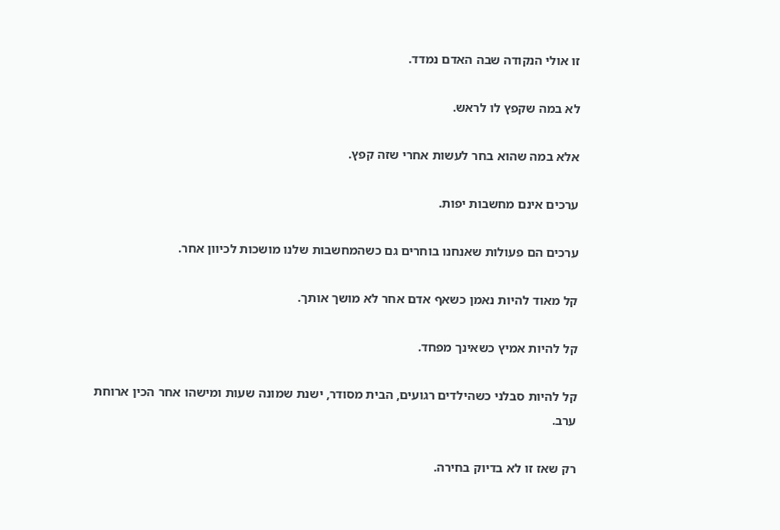זו אולי הנקודה שבה האדם נמדד.

לא במה שקפץ לו לראש.

אלא במה שהוא בחר לעשות אחרי שזה קפץ.

ערכים אינם מחשבות יפות.

ערכים הם פעולות שאנחנו בוחרים גם כשהמחשבות שלנו מושכות לכיוון אחר.

קל מאוד להיות נאמן כשאף אדם אחר לא מושך אותך.

קל להיות אמיץ כשאינך מפחד.

קל להיות סבלני כשהילדים רגועים, הבית מסודר, ישנת שמונה שעות ומישהו אחר הכין ארוחת ערב.

רק שאז זו לא בדיוק בחירה.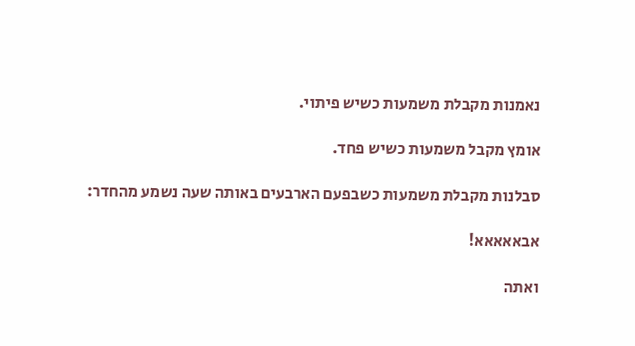נאמנות מקבלת משמעות כשיש פיתוי.

אומץ מקבל משמעות כשיש פחד.

סבלנות מקבלת משמעות כשבפעם הארבעים באותה שעה נשמע מהחדר:

אבאאאאא!

ואתה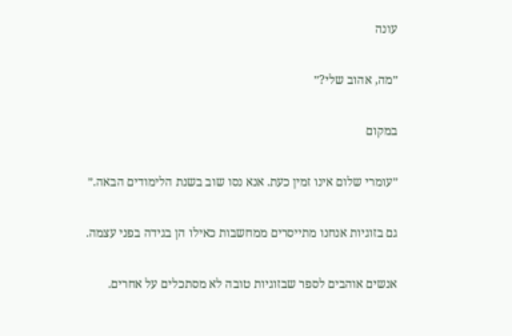עונה

״מה, אהוב שלי?״

במקום

״עומרי שלום אינו זמין כעת. אנא נסו שוב בשנת הלימודים הבאה.״

גם בזוגיות אנחנו מתייסרים ממחשבות כאילו הן בגידה בפני עצמה.

אנשים אוהבים לספר שבזוגיות טובה לא מסתכלים על אחרים.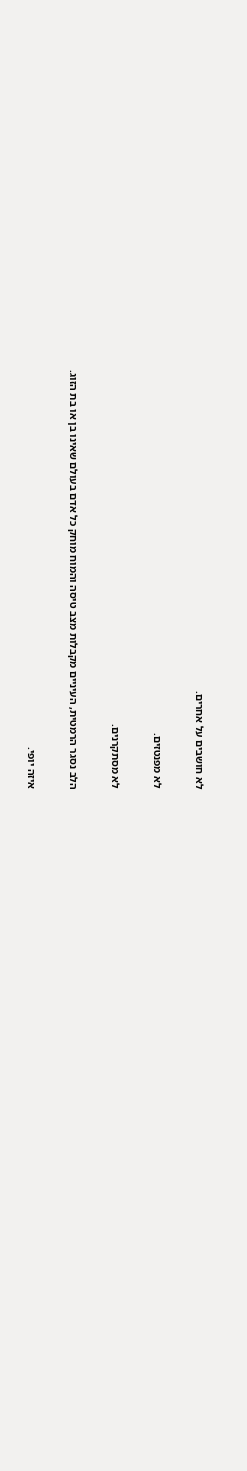לא חושבים על אחרים.

לא מפנטזים.

לא מסתקרנים.

הלב נסגר הרמטית, העיניים מקבלות מצב טיסה והמוח מוחק כל אדם בעולם שאינו בן או בת הזוג.

איזה יופי.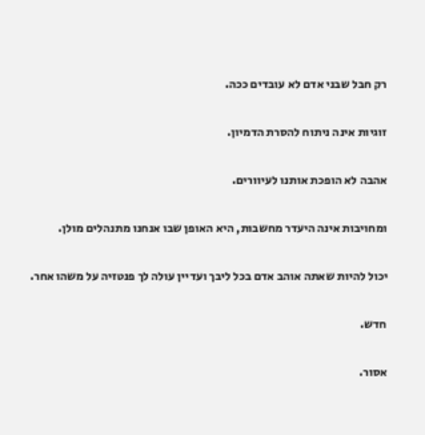רק חבל שבני אדם לא עובדים ככה.

זוגיות אינה ניתוח להסרת הדמיון.

אהבה לא הופכת אותנו לעיוורים.

ומחויבות אינה היעדר מחשבות, היא האופן שבו אנחנו מתנהלים מולן.

יכול להיות שאתה אוהב אדם בכל ליבך ועדיין עולה לך פנטזיה על משהו אחר.

חדש.

אסור.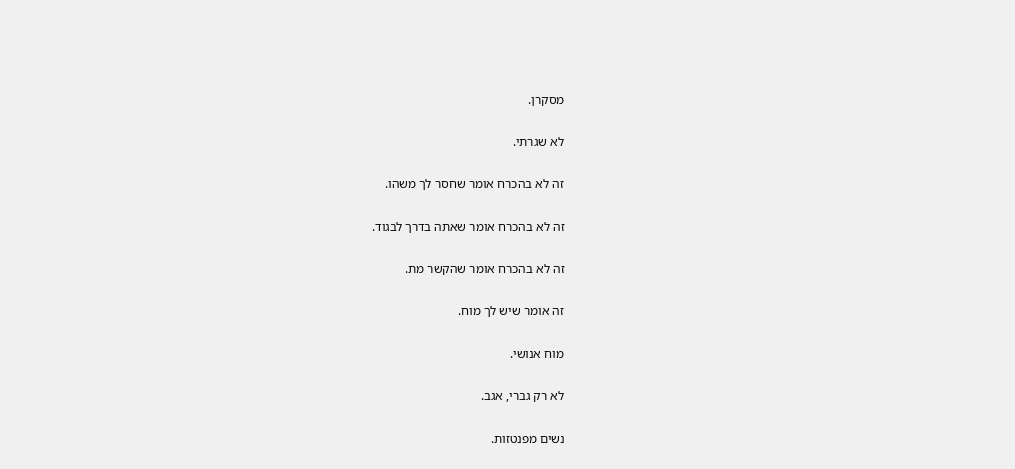מסקרן.

לא שגרתי.

זה לא בהכרח אומר שחסר לך משהו.

זה לא בהכרח אומר שאתה בדרך לבגוד.

זה לא בהכרח אומר שהקשר מת.

זה אומר שיש לך מוח.

מוח אנושי.

לא רק גברי, אגב.

נשים מפנטזות.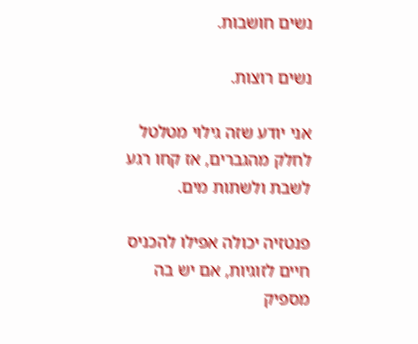נשים חושבות.

נשים רוצות.

אני יודע שזה גילוי מטלטל לחלק מהגברים, אז קחו רגע לשבת ולשתות מים.

פנטזיה יכולה אפילו להכניס חיים לזוגיות, אם יש בה מספיק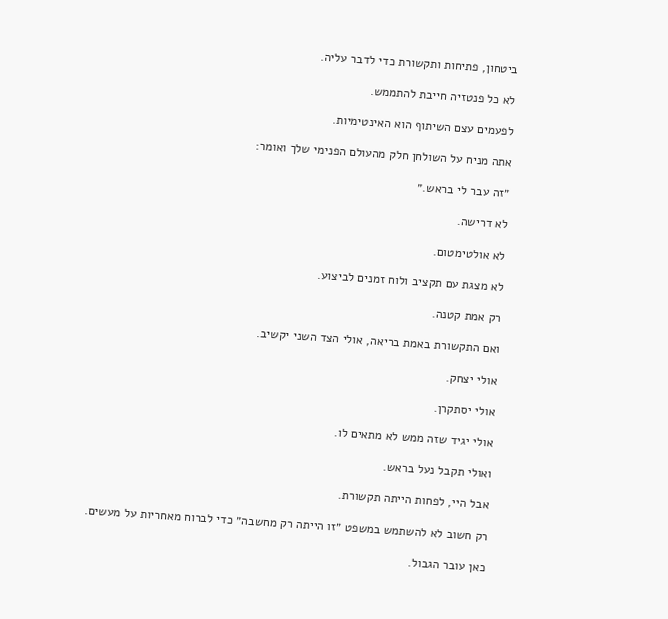ביטחון, פתיחות ותקשורת כדי לדבר עליה.

לא כל פנטזיה חייבת להתממש.

לפעמים עצם השיתוף הוא האינטימיות.

אתה מניח על השולחן חלק מהעולם הפנימי שלך ואומר:

״זה עבר לי בראש.״

לא דרישה.

לא אולטימטום.

לא מצגת עם תקציב ולוח זמנים לביצוע.

רק אמת קטנה.

ואם התקשורת באמת בריאה, אולי הצד השני יקשיב.

אולי יצחק.

אולי יסתקרן.

אולי יגיד שזה ממש לא מתאים לו.

ואולי תקבל נעל בראש.

אבל היי, לפחות הייתה תקשורת.

רק חשוב לא להשתמש במשפט ״זו הייתה רק מחשבה״ כדי לברוח מאחריות על מעשים.

כאן עובר הגבול.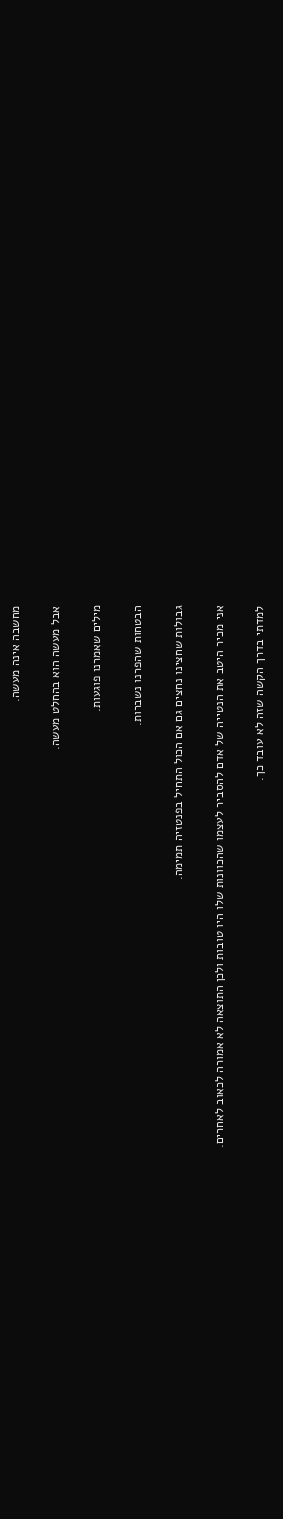מחשבה אינה מעשה.

אבל מעשה הוא בהחלט מעשה.

מילים שאמרנו פוגעות.

הבטחות שהפרנו נשברות.

גבולות שחצינו נחצים גם אם הכול התחיל בפנטזיה תמימה.

אני מכיר היטב את הנטייה של אדם להסביר לעצמו שהכוונות שלו היו טובות ולכן התוצאה לא אמורה לכאוב לאחרים.

למדתי בדרך הקשה שזה לא עובד כך.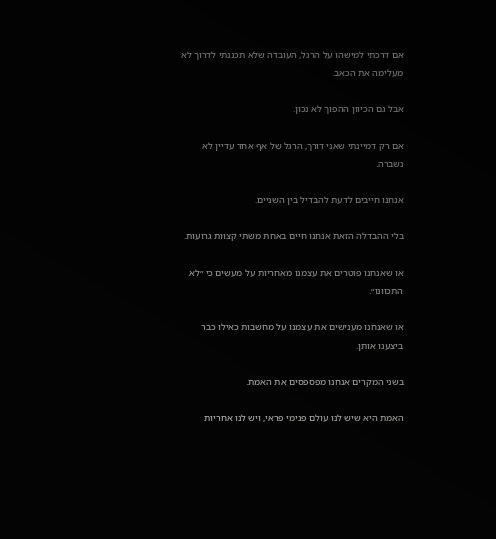אם דרכתי למישהו על הרגל, העובדה שלא תכננתי לדרוך לא מעלימה את הכאב.

אבל גם הכיוון ההפוך לא נכון.

אם רק דמיינתי שאני דורך, הרגל של אף אחד עדיין לא נשברה.

אנחנו חייבים לדעת להבדיל בין השניים.

בלי ההבדלה הזאת אנחנו חיים באחת משתי קצוות גרועות.

או שאנחנו פוטרים את עצמנו מאחריות על מעשים כי ״לא התכוונו״.

או שאנחנו מענישים את עצמנו על מחשבות כאילו כבר ביצענו אותן.

בשני המקרים אנחנו מפספסים את האמת.

האמת היא שיש לנו עולם פנימי פראי, ויש לנו אחריות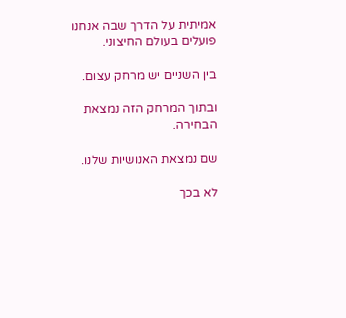אמיתית על הדרך שבה אנחנו פועלים בעולם החיצוני.

בין השניים יש מרחק עצום.

ובתוך המרחק הזה נמצאת הבחירה.

שם נמצאת האנושיות שלנו.

לא בכך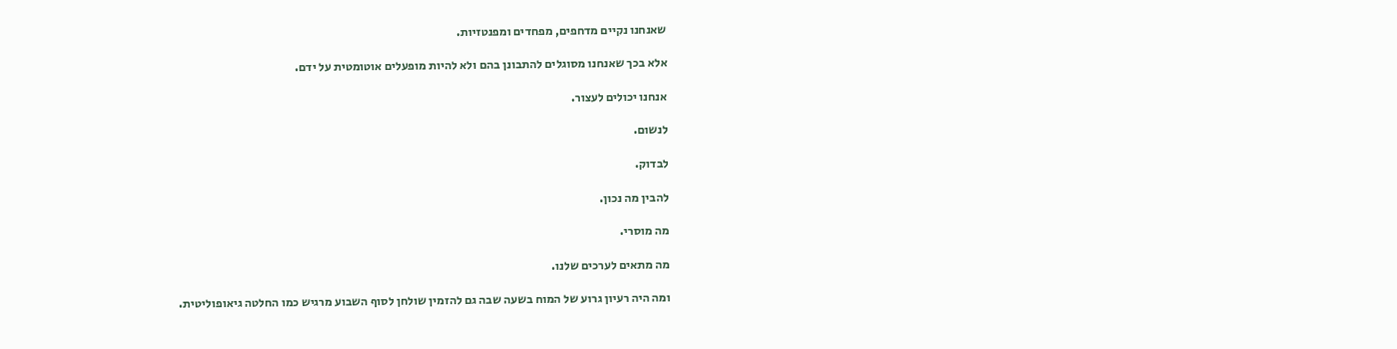שאנחנו נקיים מדחפים, מפחדים ומפנטזיות.

אלא בכך שאנחנו מסוגלים להתבונן בהם ולא להיות מופעלים אוטומטית על ידם.

אנחנו יכולים לעצור.

לנשום.

לבדוק.

להבין מה נכון.

מה מוסרי.

מה מתאים לערכים שלנו.

ומה היה רעיון גרוע של המוח בשעה שבה גם להזמין שולחן לסוף השבוע מרגיש כמו החלטה גיאופוליטית.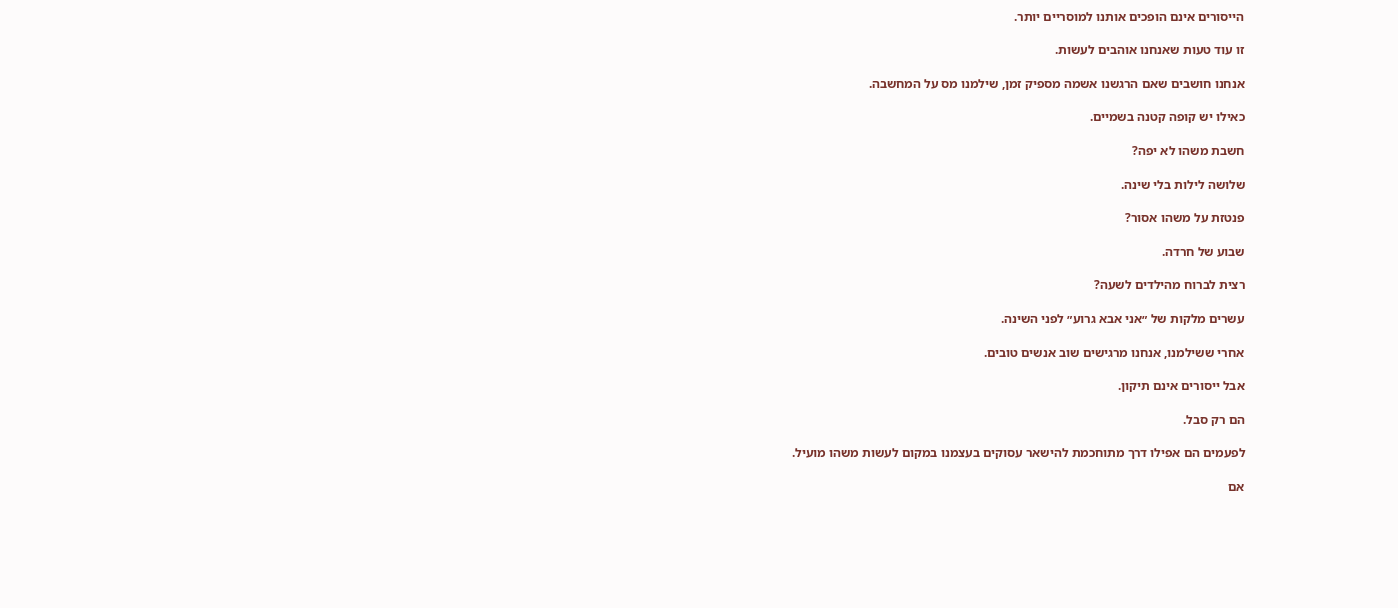הייסורים אינם הופכים אותנו למוסריים יותר.

זו עוד טעות שאנחנו אוהבים לעשות.

אנחנו חושבים שאם הרגשנו אשמה מספיק זמן, שילמנו מס על המחשבה.

כאילו יש קופה קטנה בשמיים.

חשבת משהו לא יפה?

שלושה לילות בלי שינה.

פנטזת על משהו אסור?

שבוע של חרדה.

רצית לברוח מהילדים לשעה?

עשרים מלקות של ״אני אבא גרוע״ לפני השינה.

אחרי ששילמנו, אנחנו מרגישים שוב אנשים טובים.

אבל ייסורים אינם תיקון.

הם רק סבל.

לפעמים הם אפילו דרך מתוחכמת להישאר עסוקים בעצמנו במקום לעשות משהו מועיל.

אם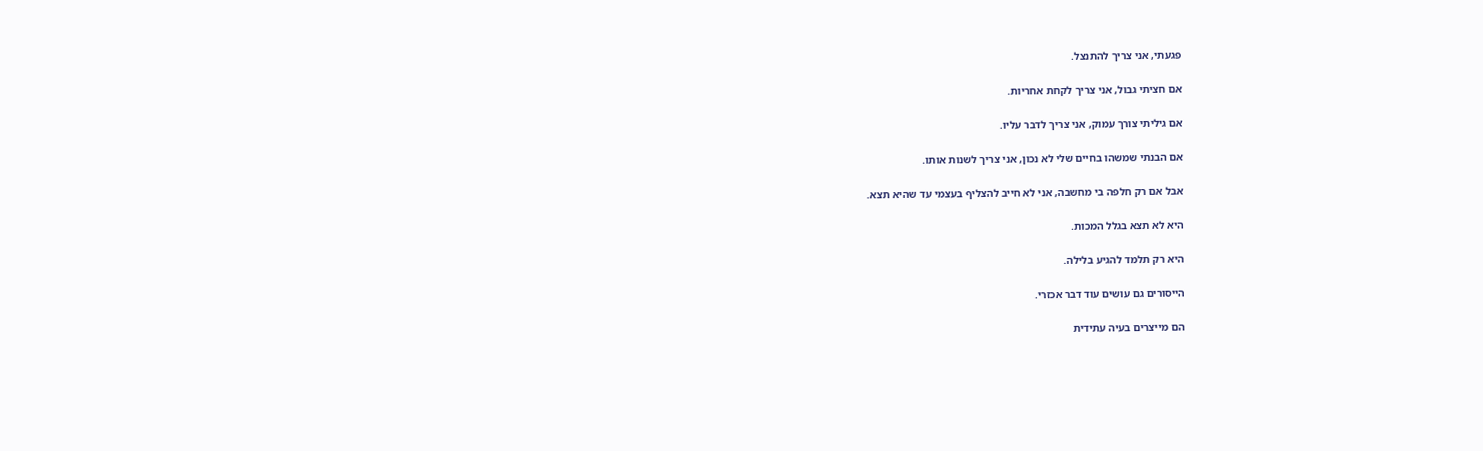פגעתי, אני צריך להתנצל.

אם חציתי גבול, אני צריך לקחת אחריות.

אם גיליתי צורך עמוק, אני צריך לדבר עליו.

אם הבנתי שמשהו בחיים שלי לא נכון, אני צריך לשנות אותו.

אבל אם רק חלפה בי מחשבה, אני לא חייב להצליף בעצמי עד שהיא תצא.

היא לא תצא בגלל המכות.

היא רק תלמד להגיע בלילה.

הייסורים גם עושים עוד דבר אכזרי.

הם מייצרים בעיה עתידית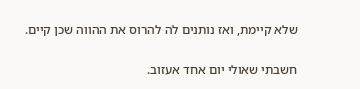שלא קיימת, ואז נותנים לה להרוס את ההווה שכן קיים.

חשבתי שאולי יום אחד אעזוב.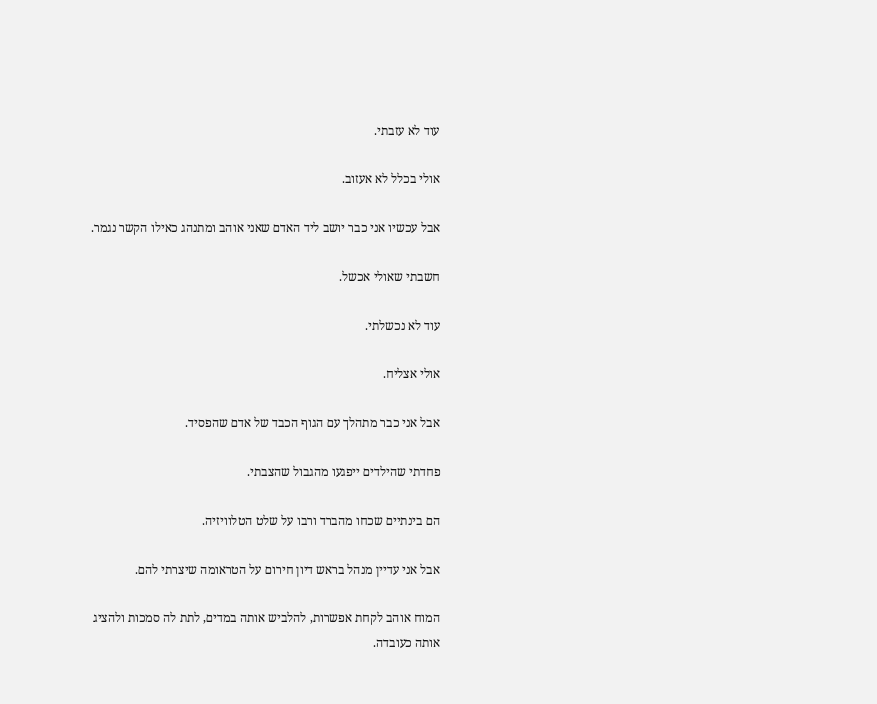עוד לא עזבתי.

אולי בכלל לא אעזוב.

אבל עכשיו אני כבר יושב ליד האדם שאני אוהב ומתנהג כאילו הקשר נגמר.

חשבתי שאולי אכשל.

עוד לא נכשלתי.

אולי אצליח.

אבל אני כבר מתהלך עם הגוף הכבד של אדם שהפסיד.

פחדתי שהילדים ייפגעו מהגבול שהצבתי.

הם בינתיים שכחו מהברד ורבו על שלט הטלוויזיה.

אבל אני עדיין מנהל בראש דיון חירום על הטראומה שיצרתי להם.

המוח אוהב לקחת אפשרות, להלביש אותה במדים, לתת לה סמכות ולהציג אותה כעובדה.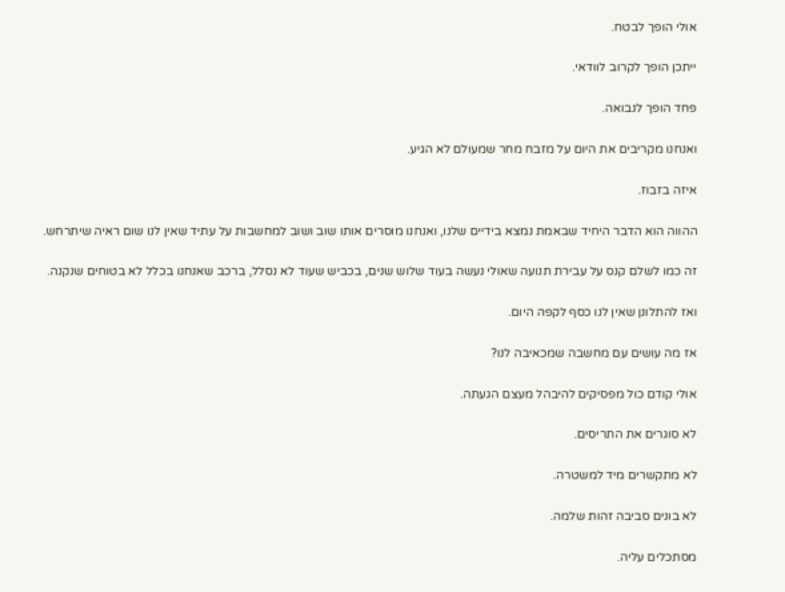אולי הופך לבטח.

ייתכן הופך לקרוב לוודאי.

פחד הופך לנבואה.

ואנחנו מקריבים את היום על מזבח מחר שמעולם לא הגיע.

איזה בזבוז.

ההווה הוא הדבר היחיד שבאמת נמצא בידיים שלנו, ואנחנו מוסרים אותו שוב ושוב למחשבות על עתיד שאין לנו שום ראיה שיתרחש.

זה כמו לשלם קנס על עבירת תנועה שאולי נעשה בעוד שלוש שנים, בכביש שעוד לא נסלל, ברכב שאנחנו בכלל לא בטוחים שנקנה.

ואז להתלונן שאין לנו כסף לקפה היום.

אז מה עושים עם מחשבה שמכאיבה לנו?

אולי קודם כול מפסיקים להיבהל מעצם הגעתה.

לא סוגרים את התריסים.

לא מתקשרים מיד למשטרה.

לא בונים סביבה זהות שלמה.

מסתכלים עליה.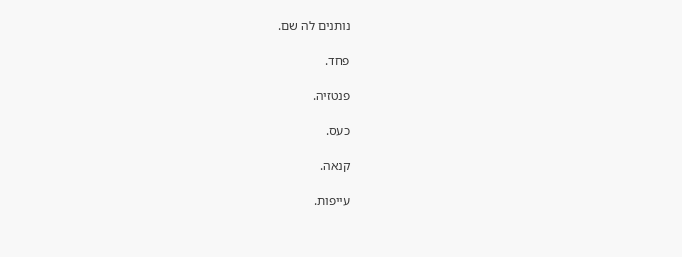נותנים לה שם.

פחד.

פנטזיה.

כעס.

קנאה.

עייפות.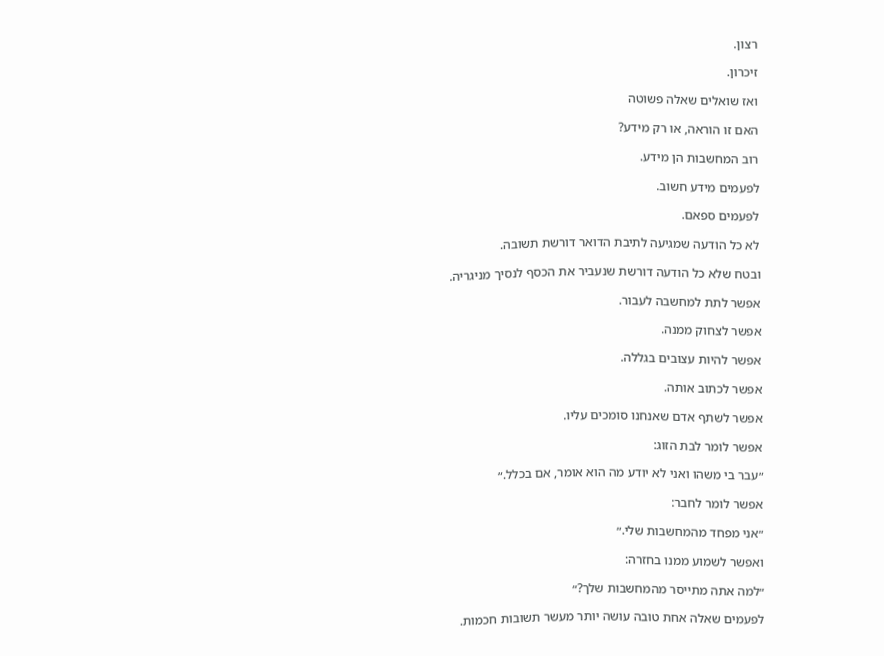רצון.

זיכרון.

ואז שואלים שאלה פשוטה

האם זו הוראה, או רק מידע?

רוב המחשבות הן מידע.

לפעמים מידע חשוב.

לפעמים ספאם.

לא כל הודעה שמגיעה לתיבת הדואר דורשת תשובה.

ובטח שלא כל הודעה דורשת שנעביר את הכסף לנסיך מניגריה.

אפשר לתת למחשבה לעבור.

אפשר לצחוק ממנה.

אפשר להיות עצובים בגללה.

אפשר לכתוב אותה.

אפשר לשתף אדם שאנחנו סומכים עליו.

אפשר לומר לבת הזוג:

״עבר בי משהו ואני לא יודע מה הוא אומר, אם בכלל.״

אפשר לומר לחבר:

״אני מפחד מהמחשבות שלי.״

ואפשר לשמוע ממנו בחזרה:

״למה אתה מתייסר מהמחשבות שלך?״

לפעמים שאלה אחת טובה עושה יותר מעשר תשובות חכמות.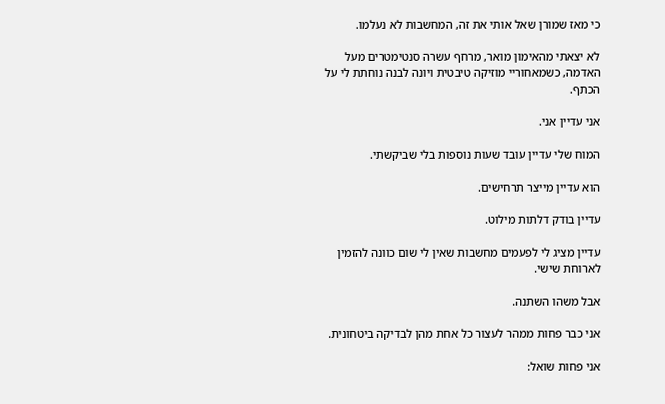כי מאז שמורן שאל אותי את זה, המחשבות לא נעלמו.

לא יצאתי מהאימון מואר, מרחף עשרה סנטימטרים מעל האדמה, כשמאחוריי מוזיקה טיבטית ויונה לבנה נוחתת לי על הכתף.

אני עדיין אני.

המוח שלי עדיין עובד שעות נוספות בלי שביקשתי.

הוא עדיין מייצר תרחישים.

עדיין בודק דלתות מילוט.

עדיין מציג לי לפעמים מחשבות שאין לי שום כוונה להזמין לארוחת שישי.

אבל משהו השתנה.

אני כבר פחות ממהר לעצור כל אחת מהן לבדיקה ביטחונית.

אני פחות שואל: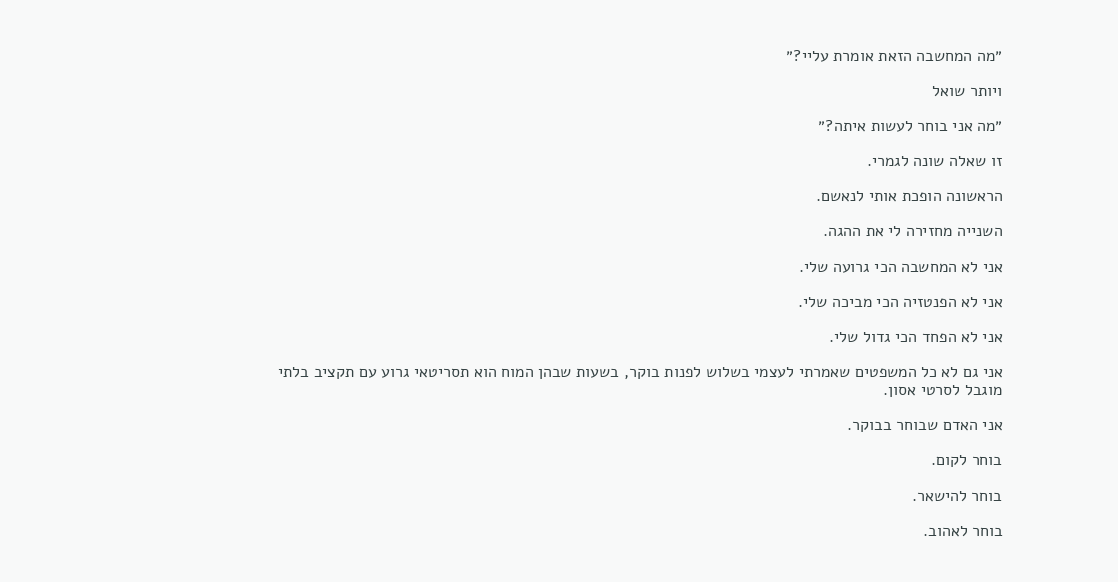״מה המחשבה הזאת אומרת עליי?״

ויותר שואל

״מה אני בוחר לעשות איתה?״

זו שאלה שונה לגמרי.

הראשונה הופכת אותי לנאשם.

השנייה מחזירה לי את ההגה.

אני לא המחשבה הכי גרועה שלי.

אני לא הפנטזיה הכי מביכה שלי.

אני לא הפחד הכי גדול שלי.

אני גם לא כל המשפטים שאמרתי לעצמי בשלוש לפנות בוקר, בשעות שבהן המוח הוא תסריטאי גרוע עם תקציב בלתי מוגבל לסרטי אסון.

אני האדם שבוחר בבוקר.

בוחר לקום.

בוחר להישאר.

בוחר לאהוב.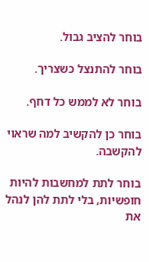בוחר להציב גבול.

בוחר להתנצל כשצריך.

בוחר לא לממש כל דחף.

בוחר כן להקשיב למה שראוי להקשבה.

בוחר לתת למחשבות להיות חופשיות, בלי לתת להן לנהל את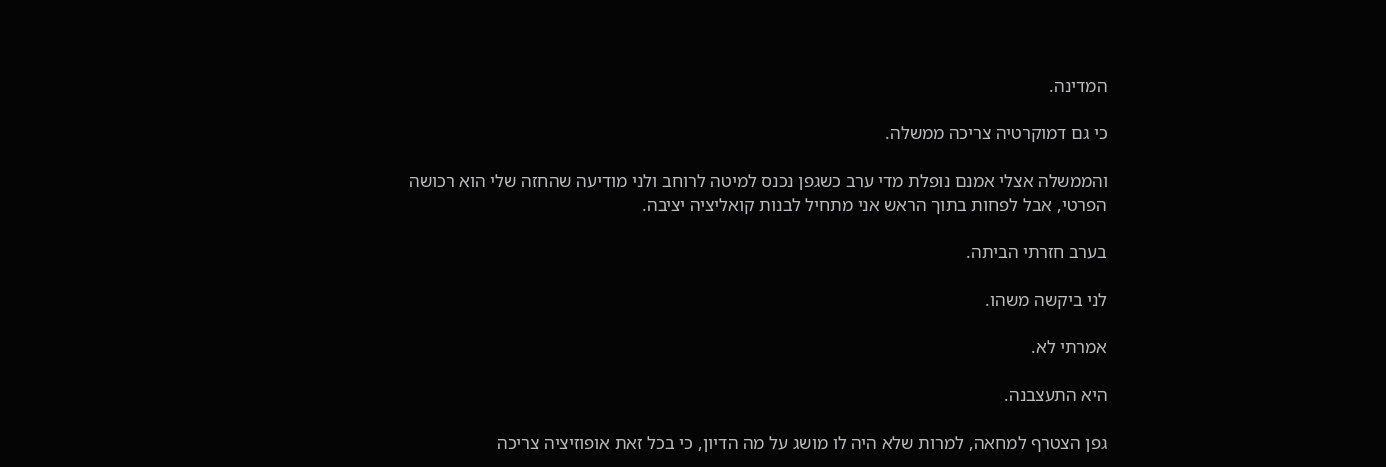המדינה.

כי גם דמוקרטיה צריכה ממשלה.

והממשלה אצלי אמנם נופלת מדי ערב כשגפן נכנס למיטה לרוחב ולני מודיעה שהחזה שלי הוא רכושה הפרטי, אבל לפחות בתוך הראש אני מתחיל לבנות קואליציה יציבה.

בערב חזרתי הביתה.

לני ביקשה משהו.

אמרתי לא.

היא התעצבנה.

גפן הצטרף למחאה, למרות שלא היה לו מושג על מה הדיון, כי בכל זאת אופוזיציה צריכה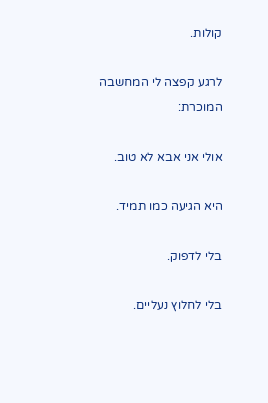קולות.

לרגע קפצה לי המחשבה המוכרת:

אולי אני אבא לא טוב.

היא הגיעה כמו תמיד.

בלי לדפוק.

בלי לחלוץ נעליים.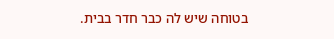בטוחה שיש לה כבר חדר בבית.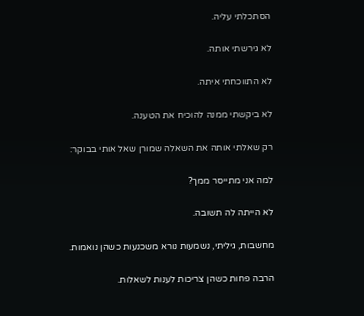הסתכלתי עליה.

לא גירשתי אותה.

לא התווכחתי איתה.

לא ביקשתי ממנה להוכיח את הטענה.

רק שאלתי אותה את השאלה שמורן שאל אותי בבוקר:

למה אני מתייסר ממך?

לא הייתה לה תשובה.

מחשבות, גיליתי, נשמעות נורא משכנעות כשהן נואמות.

הרבה פחות כשהן צריכות לענות לשאלות.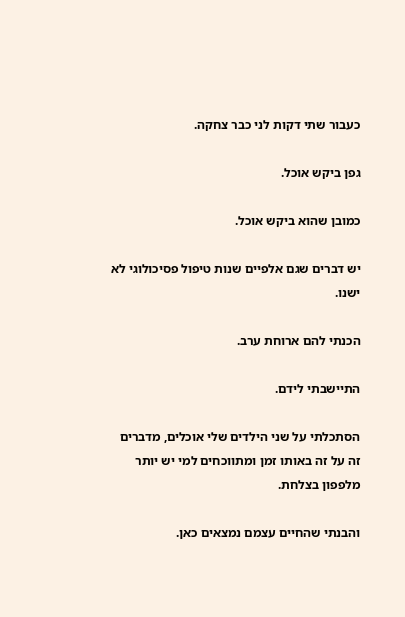כעבור שתי דקות לני כבר צחקה.

גפן ביקש אוכל.

כמובן שהוא ביקש אוכל.

יש דברים שגם אלפיים שנות טיפול פסיכולוגי לא ישנו.

הכנתי להם ארוחת ערב.

התיישבתי לידם.

הסתכלתי על שני הילדים שלי אוכלים, מדברים זה על זה באותו זמן ומתווכחים למי יש יותר מלפפון בצלחת.

והבנתי שהחיים עצמם נמצאים כאן.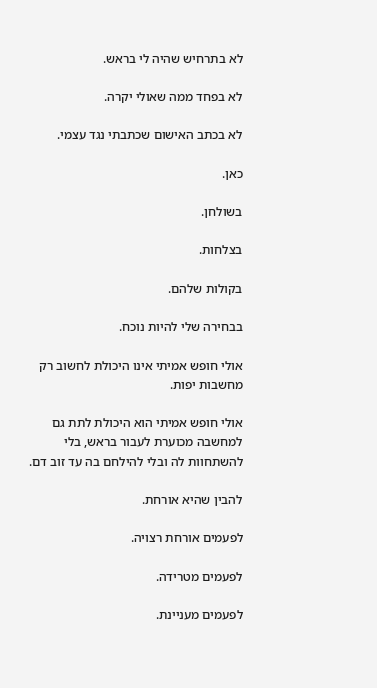לא בתרחיש שהיה לי בראש.

לא בפחד ממה שאולי יקרה.

לא בכתב האישום שכתבתי נגד עצמי.

כאן.

בשולחן.

בצלחות.

בקולות שלהם.

בבחירה שלי להיות נוכח.

אולי חופש אמיתי אינו היכולת לחשוב רק מחשבות יפות.

אולי חופש אמיתי הוא היכולת לתת גם למחשבה מכוערת לעבור בראש, בלי להשתחוות לה ובלי להילחם בה עד זוב דם.

להבין שהיא אורחת.

לפעמים אורחת רצויה.

לפעמים מטרידה.

לפעמים מעניינת.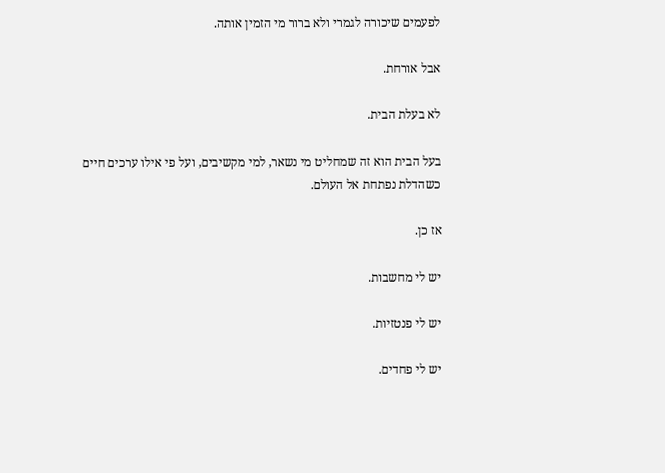לפעמים שיכורה לגמרי ולא ברור מי הזמין אותה.

אבל אורחת.

לא בעלת הבית.

בעל הבית הוא זה שמחליט מי נשאר, למי מקשיבים, ועל פי אילו ערכים חיים כשהדלת נפתחת אל העולם.

אז כן.

יש לי מחשבות.

יש לי פנטזיות.

יש לי פחדים.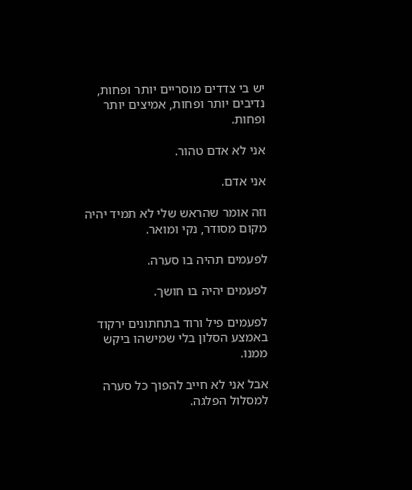יש בי צדדים מוסריים יותר ופחות, נדיבים יותר ופחות, אמיצים יותר ופחות.

אני לא אדם טהור.

אני אדם.

וזה אומר שהראש שלי לא תמיד יהיה מקום מסודר, נקי ומואר.

לפעמים תהיה בו סערה.

לפעמים יהיה בו חושך.

לפעמים פיל ורוד בתחתונים ירקוד באמצע הסלון בלי שמישהו ביקש ממנו.

אבל אני לא חייב להפוך כל סערה למסלול הפלגה.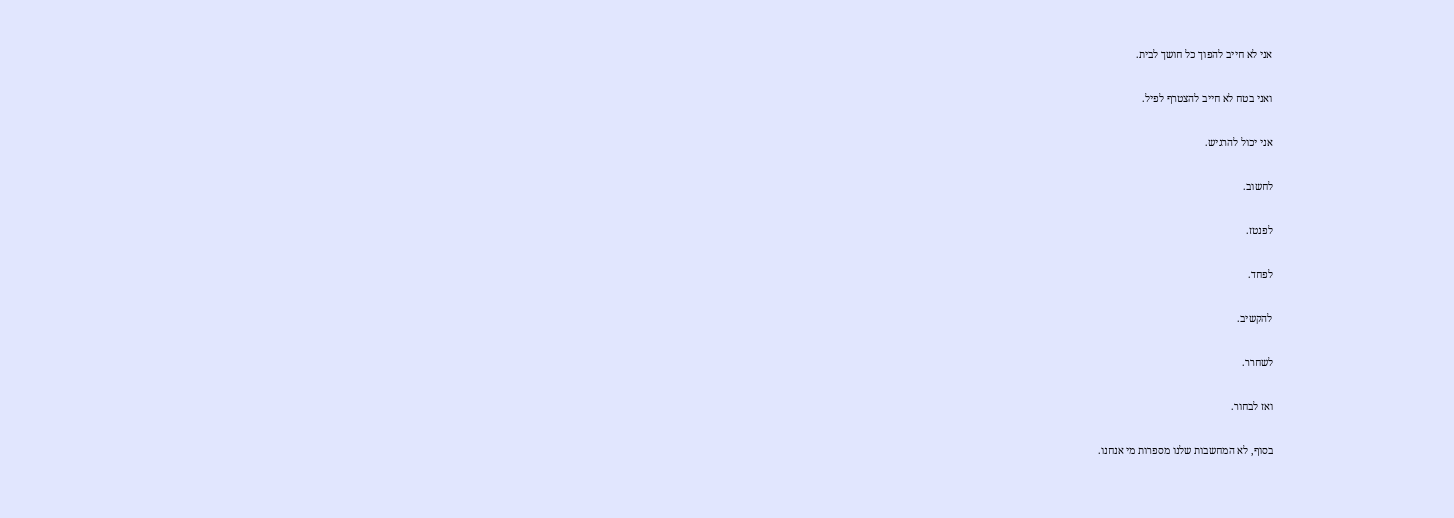אני לא חייב להפוך כל חושך לבית.

ואני בטח לא חייב להצטרף לפיל.

אני יכול להרגיש.

לחשוב.

לפנטז.

לפחד.

להקשיב.

לשחרר.

ואז לבחור.

בסוף, לא המחשבות שלנו מספרות מי אנחנו.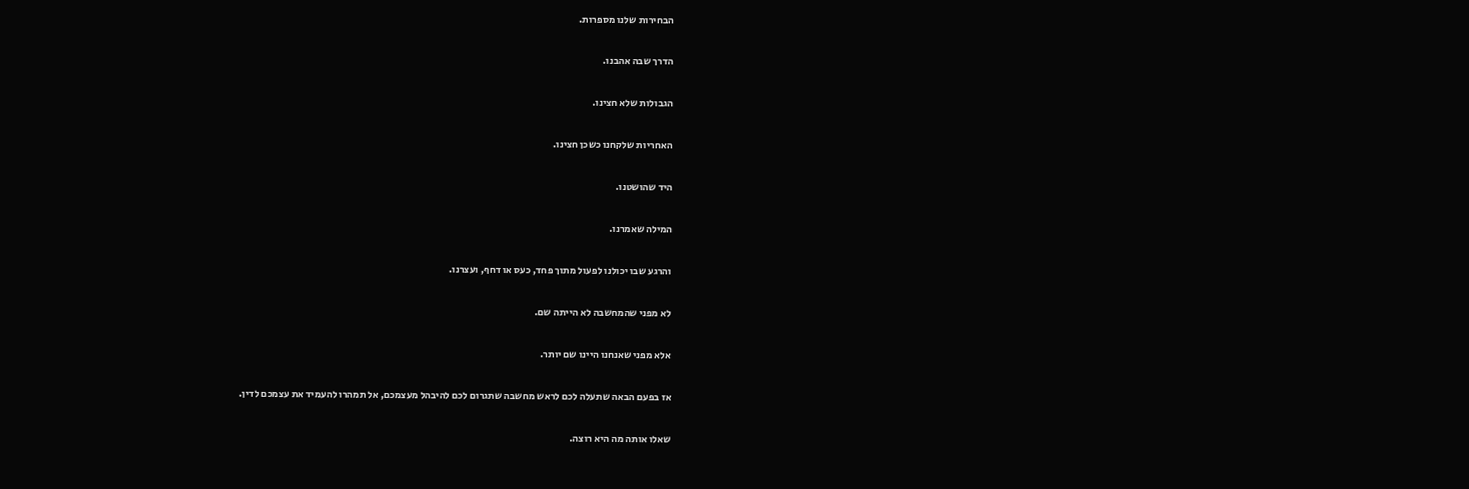הבחירות שלנו מספרות.

הדרך שבה אהבנו.

הגבולות שלא חצינו.

האחריות שלקחנו כשכן חצינו.

היד שהושטנו.

המילה שאמרנו.

והרגע שבו יכולנו לפעול מתוך פחד, כעס או דחף, ועצרנו.

לא מפני שהמחשבה לא הייתה שם.

אלא מפני שאנחנו היינו שם יותר.

אז בפעם הבאה שתעלה לכם לראש מחשבה שתגרום לכם להיבהל מעצמכם, אל תמהרו להעמיד את עצמכם לדין.

שאלו אותה מה היא רוצה.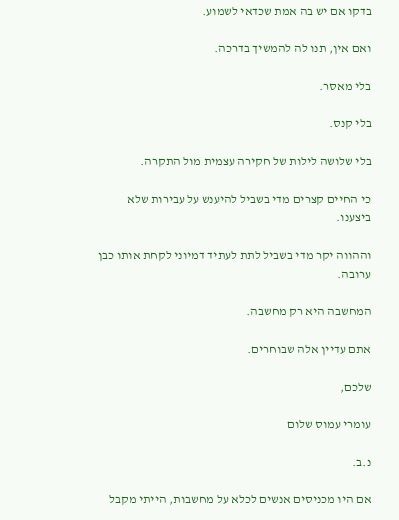בדקו אם יש בה אמת שכדאי לשמוע.

ואם אין, תנו לה להמשיך בדרכה.

בלי מאסר.

בלי קנס.

בלי שלושה לילות של חקירה עצמית מול התקרה.

כי החיים קצרים מדי בשביל להיענש על עבירות שלא ביצענו.

וההווה יקר מדי בשביל לתת לעתיד דמיוני לקחת אותו כבן ערובה.

המחשבה היא רק מחשבה.

אתם עדיין אלה שבוחרים.

שלכם,

עומרי עמוס שלום

נ.ב.

אם היו מכניסים אנשים לכלא על מחשבות, הייתי מקבל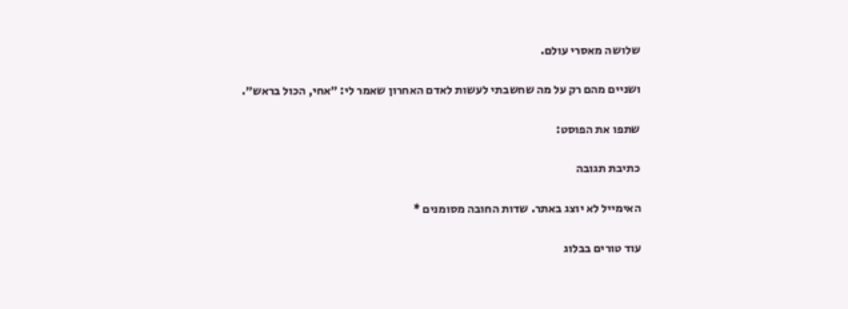שלושה מאסרי עולם.

ושניים מהם רק על מה שחשבתי לעשות לאדם האחרון שאמר לי: ״אחי, הכול בראש״.

שתפו את הפוסט:

כתיבת תגובה

האימייל לא יוצג באתר. שדות החובה מסומנים *

עוד טורים בבלוג